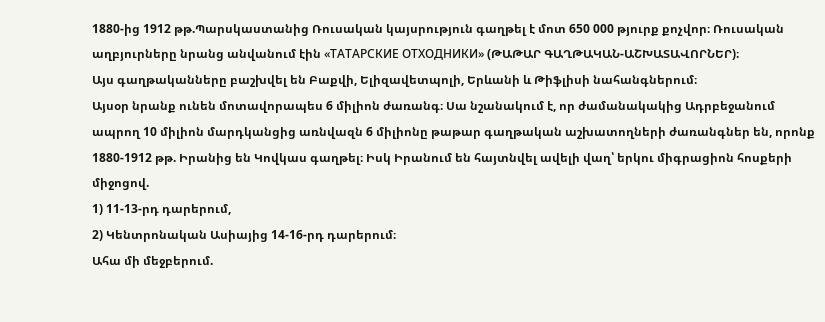1880-ից 1912 թթ.Պարսկաստանից Ռուսական կայսրություն գաղթել է մոտ 650 000 թյուրք քոչվոր։ Ռուսական աղբյուրները նրանց անվանում էին «ТАТАРСКИЕ ОТХОДНИКИ» (ԹԱԹԱՐ ԳԱՂԹԱԿԱՆ-ԱՇԽԱՏԱՎՈՐՆԵՐ)։
Այս գաղթականները բաշխվել են Բաքվի, Ելիզավետպոլի, Երևանի և Թիֆլիսի նահանգներում։
Այսօր նրանք ունեն մոտավորապես 6 միլիոն ժառանգ։ Սա նշանակում է, որ ժամանակակից Ադրբեջանում ապրող 10 միլիոն մարդկանցից առնվազն 6 միլիոնը թաթար գաղթական աշխատողների ժառանգներ են, որոնք 1880-1912 թթ. Իրանից են Կովկաս գաղթել։ Իսկ Իրանում են հայտնվել ավելի վաղ՝ երկու միգրացիոն հոսքերի միջոցով.
1) 11-13-րդ դարերում,
2) Կենտրոնական Ասիայից 14-16-րդ դարերում։
Ահա մի մեջբերում.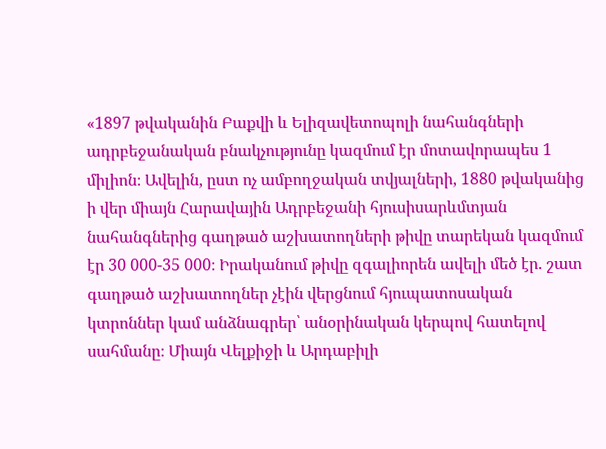«1897 թվականին Բաքվի և Ելիզավետոպոլի նահանգների ադրբեջանական բնակչությունը կազմում էր մոտավորապես 1 միլիոն։ Ավելին, ըստ ոչ ամբողջական տվյալների, 1880 թվականից ի վեր միայն Հարավային Ադրբեջանի հյուսիսարևմտյան նահանգներից գաղթած աշխատողների թիվը տարեկան կազմում էր 30 000-35 000։ Իրականում թիվը զգալիորեն ավելի մեծ էր. շատ գաղթած աշխատողներ չէին վերցնում հյուպատոսական կտրոններ կամ անձնագրեր՝ անօրինական կերպով հատելով սահմանը։ Միայն Վելքիջի և Արդաբիլի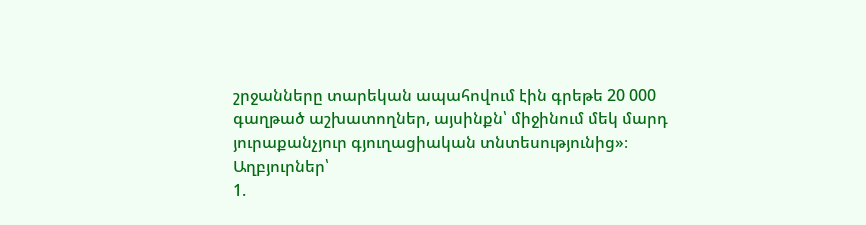շրջանները տարեկան ապահովում էին գրեթե 20 000 գաղթած աշխատողներ, այսինքն՝ միջինում մեկ մարդ յուրաքանչյուր գյուղացիական տնտեսությունից»։
Աղբյուրներ՝
1.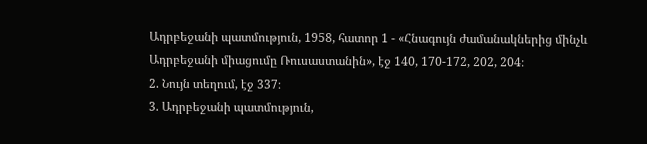Ադրբեջանի պատմություն, 1958, հատոր 1 - «Հնագույն ժամանակներից մինչև Ադրբեջանի միացումը Ռուսաստանին», էջ 140, 170-172, 202, 204։
2. Նույն տեղում, էջ 337։
3. Ադրբեջանի պատմություն,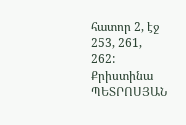հատոր 2, էջ 253, 261, 262:
Քրիստինա ՊԵՏՐՈՍՅԱՆ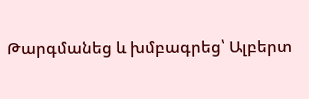Թարգմանեց և խմբագրեց՝ Ալբերտ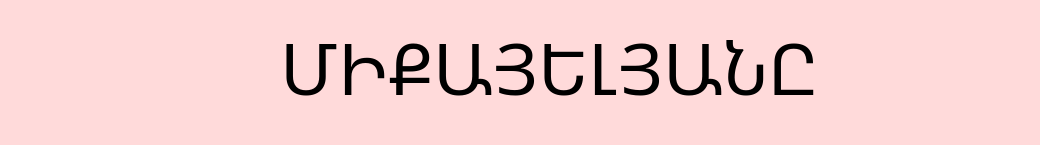ՄԻՔԱՅԵԼՅԱՆԸ